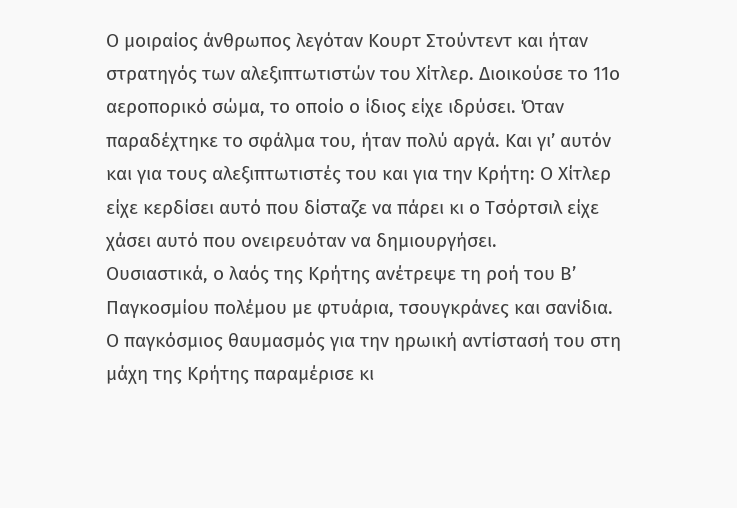Ο μοιραίος άνθρωπος λεγόταν Κουρτ Στούντεντ και ήταν στρατηγός των αλεξιπτωτιστών του Χίτλερ. Διοικούσε το 11ο αεροπορικό σώμα, το οποίο ο ίδιος είχε ιδρύσει. Όταν παραδέχτηκε το σφάλμα του, ήταν πολύ αργά. Και γι’ αυτόν και για τους αλεξιπτωτιστές του και για την Κρήτη: Ο Χίτλερ είχε κερδίσει αυτό που δίσταζε να πάρει κι ο Τσόρτσιλ είχε χάσει αυτό που ονειρευόταν να δημιουργήσει.
Ουσιαστικά, ο λαός της Κρήτης ανέτρεψε τη ροή του Β’ Παγκοσμίου πολέμου με φτυάρια, τσουγκράνες και σανίδια. Ο παγκόσμιος θαυμασμός για την ηρωική αντίστασή του στη μάχη της Κρήτης παραμέρισε κι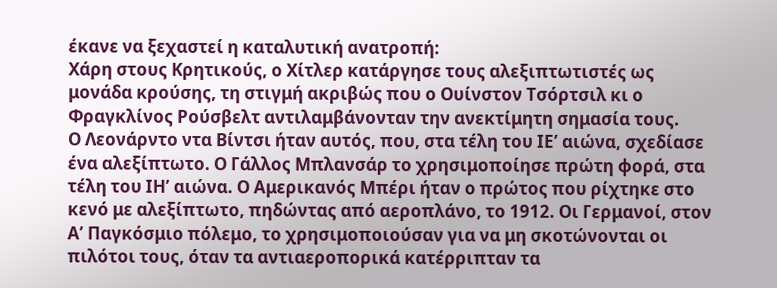έκανε να ξεχαστεί η καταλυτική ανατροπή:
Χάρη στους Κρητικούς, ο Χίτλερ κατάργησε τους αλεξιπτωτιστές ως μονάδα κρούσης, τη στιγμή ακριβώς που ο Ουίνστον Τσόρτσιλ κι ο Φραγκλίνος Ρούσβελτ αντιλαμβάνονταν την ανεκτίμητη σημασία τους.
Ο Λεονάρντο ντα Βίντσι ήταν αυτός, που, στα τέλη του ΙΕ’ αιώνα, σχεδίασε ένα αλεξίπτωτο. Ο Γάλλος Μπλανσάρ το χρησιμοποίησε πρώτη φορά, στα τέλη του ΙΗ’ αιώνα. Ο Αμερικανός Μπέρι ήταν ο πρώτος που ρίχτηκε στο κενό με αλεξίπτωτο, πηδώντας από αεροπλάνο, το 1912. Οι Γερμανοί, στον Α’ Παγκόσμιο πόλεμο, το χρησιμοποιούσαν για να μη σκοτώνονται οι πιλότοι τους, όταν τα αντιαεροπορικά κατέρριπταν τα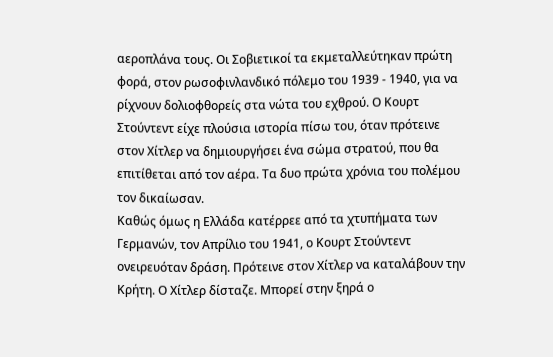αεροπλάνα τους. Οι Σοβιετικοί τα εκμεταλλεύτηκαν πρώτη φορά, στον ρωσοφινλανδικό πόλεμο του 1939 - 1940, για να ρίχνουν δολιοφθορείς στα νώτα του εχθρού. Ο Κουρτ Στούντεντ είχε πλούσια ιστορία πίσω του, όταν πρότεινε στον Χίτλερ να δημιουργήσει ένα σώμα στρατού, που θα επιτίθεται από τον αέρα. Τα δυο πρώτα χρόνια του πολέμου τον δικαίωσαν.
Καθώς όμως η Ελλάδα κατέρρεε από τα χτυπήματα των Γερμανών, τον Απρίλιο του 1941, ο Κουρτ Στούντεντ ονειρευόταν δράση. Πρότεινε στον Χίτλερ να καταλάβουν την Κρήτη. Ο Χίτλερ δίσταζε. Μπορεί στην ξηρά ο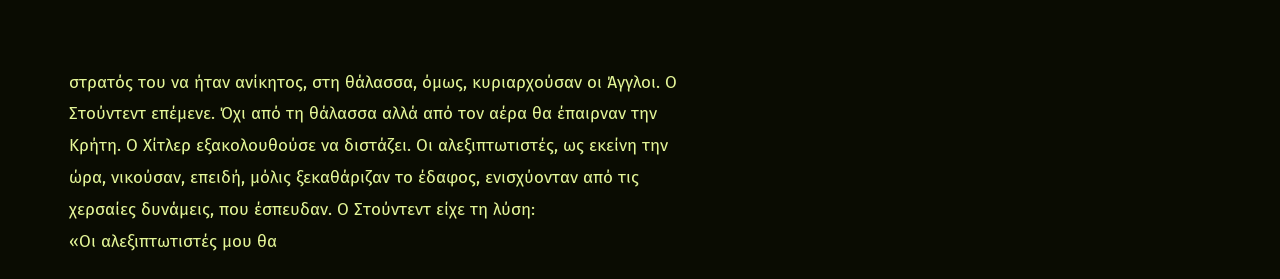στρατός του να ήταν ανίκητος, στη θάλασσα, όμως, κυριαρχούσαν οι Άγγλοι. Ο Στούντεντ επέμενε. Όχι από τη θάλασσα αλλά από τον αέρα θα έπαιρναν την Κρήτη. Ο Χίτλερ εξακολουθούσε να διστάζει. Οι αλεξιπτωτιστές, ως εκείνη την ώρα, νικούσαν, επειδή, μόλις ξεκαθάριζαν το έδαφος, ενισχύονταν από τις χερσαίες δυνάμεις, που έσπευδαν. Ο Στούντεντ είχε τη λύση:
«Οι αλεξιπτωτιστές μου θα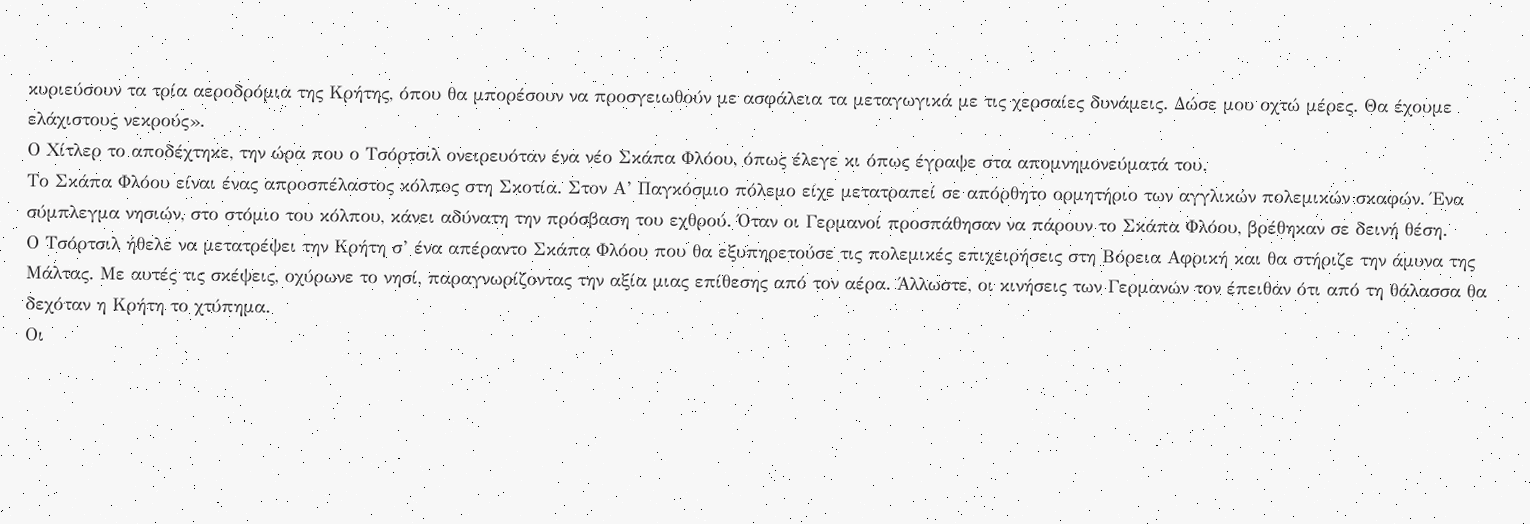κυριεύσουν τα τρία αεροδρόμια της Κρήτης, όπου θα μπορέσουν να προσγειωθούν με ασφάλεια τα μεταγωγικά με τις χερσαίες δυνάμεις. Δώσε μου οχτώ μέρες. Θα έχουμε ελάχιστους νεκρούς».
Ο Χίτλερ το αποδέχτηκε, την ώρα που ο Τσόρτσιλ ονειρευόταν ένα νέο Σκάπα Φλόου, όπως έλεγε κι όπως έγραψε στα απομνημονεύματά του.
Το Σκάπα Φλόου είναι ένας απροσπέλαστος κόλπος στη Σκοτία. Στον Α’ Παγκόσμιο πόλεμο είχε μετατραπεί σε απόρθητο ορμητήριο των αγγλικών πολεμικών σκαφών. Ένα σύμπλεγμα νησιών, στο στόμιο του κόλπου, κάνει αδύνατη την πρόσβαση του εχθρού. Όταν οι Γερμανοί προσπάθησαν να πάρουν το Σκάπα Φλόου, βρέθηκαν σε δεινή θέση.
Ο Τσόρτσιλ ήθελε να μετατρέψει την Κρήτη σ’ ένα απέραντο Σκάπα Φλόου που θα εξυπηρετούσε τις πολεμικές επιχειρήσεις στη Βόρεια Αφρική και θα στήριζε την άμυνα της Μάλτας. Με αυτές τις σκέψεις, οχύρωνε το νησί, παραγνωρίζοντας την αξία μιας επίθεσης από τον αέρα. Άλλωστε, οι κινήσεις των Γερμανών τον έπειθαν ότι από τη θάλασσα θα δεχόταν η Κρήτη το χτύπημα.
Οι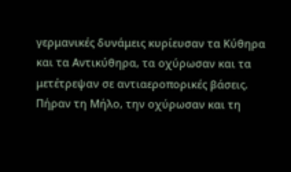γερμανικές δυνάμεις κυρίευσαν τα Κύθηρα και τα Αντικύθηρα, τα οχύρωσαν και τα μετέτρεψαν σε αντιαεροπορικές βάσεις. Πήραν τη Μήλο, την οχύρωσαν και τη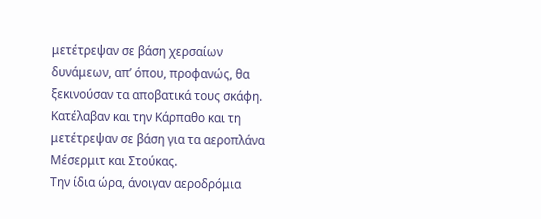μετέτρεψαν σε βάση χερσαίων δυνάμεων, απ’ όπου, προφανώς, θα ξεκινούσαν τα αποβατικά τους σκάφη. Κατέλαβαν και την Κάρπαθο και τη μετέτρεψαν σε βάση για τα αεροπλάνα Μέσερμιτ και Στούκας.
Την ίδια ώρα, άνοιγαν αεροδρόμια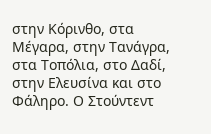στην Κόρινθο, στα Μέγαρα, στην Τανάγρα, στα Τοπόλια, στο Δαδί, στην Ελευσίνα και στο Φάληρο. Ο Στούντεντ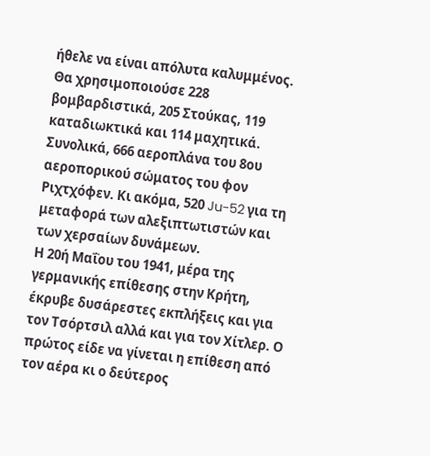ήθελε να είναι απόλυτα καλυμμένος. Θα χρησιμοποιούσε 228 βομβαρδιστικά, 205 Στούκας, 119 καταδιωκτικά και 114 μαχητικά. Συνολικά, 666 αεροπλάνα του 8ου αεροπορικού σώματος του φον Ριχτχόφεν. Κι ακόμα, 520 Ju-52 για τη μεταφορά των αλεξιπτωτιστών και των χερσαίων δυνάμεων.
Η 20ή Μαΐου του 1941, μέρα της γερμανικής επίθεσης στην Κρήτη, έκρυβε δυσάρεστες εκπλήξεις και για τον Τσόρτσιλ αλλά και για τον Χίτλερ. Ο πρώτος είδε να γίνεται η επίθεση από τον αέρα κι ο δεύτερος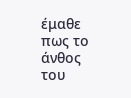έμαθε πως το άνθος του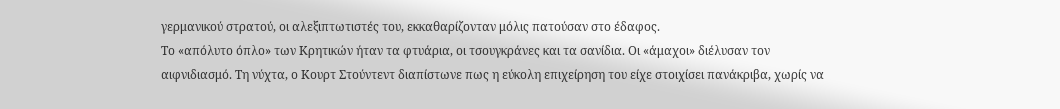γερμανικού στρατού, οι αλεξιπτωτιστές του, εκκαθαρίζονταν μόλις πατούσαν στο έδαφος.
Το «απόλυτο όπλο» των Κρητικών ήταν τα φτυάρια, οι τσουγκράνες και τα σανίδια. Οι «άμαχοι» διέλυσαν τον αιφνιδιασμό. Τη νύχτα, ο Κουρτ Στούντεντ διαπίστωνε πως η εύκολη επιχείρηση του είχε στοιχίσει πανάκριβα, χωρίς να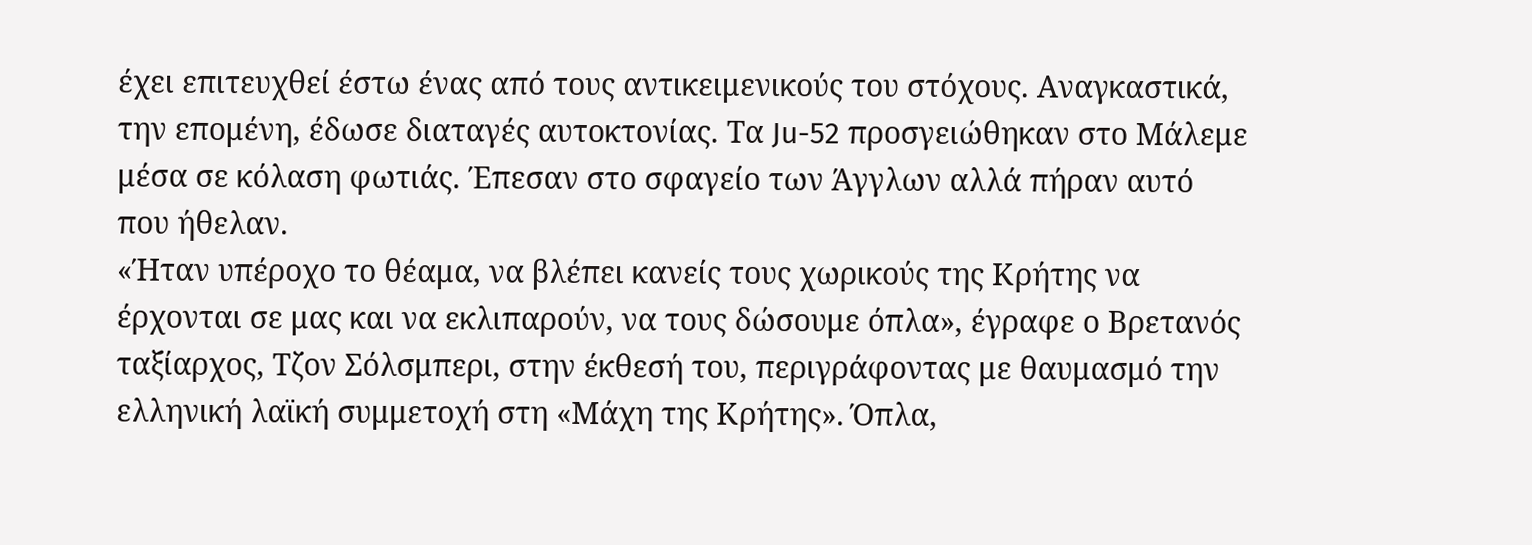έχει επιτευχθεί έστω ένας από τους αντικειμενικούς του στόχους. Αναγκαστικά, την επομένη, έδωσε διαταγές αυτοκτονίας. Τα Ju-52 προσγειώθηκαν στο Μάλεμε μέσα σε κόλαση φωτιάς. Έπεσαν στο σφαγείο των Άγγλων αλλά πήραν αυτό που ήθελαν.
«Ήταν υπέροχο το θέαμα, να βλέπει κανείς τους χωρικούς της Κρήτης να έρχονται σε μας και να εκλιπαρούν, να τους δώσουμε όπλα», έγραφε ο Βρετανός ταξίαρχος, Τζον Σόλσμπερι, στην έκθεσή του, περιγράφοντας με θαυμασμό την ελληνική λαϊκή συμμετοχή στη «Μάχη της Κρήτης». Όπλα,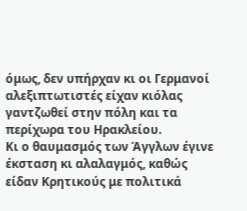όμως, δεν υπήρχαν κι οι Γερμανοί αλεξιπτωτιστές είχαν κιόλας γαντζωθεί στην πόλη και τα περίχωρα του Ηρακλείου.
Κι ο θαυμασμός των Άγγλων έγινε έκσταση κι αλαλαγμός, καθώς είδαν Κρητικούς με πολιτικά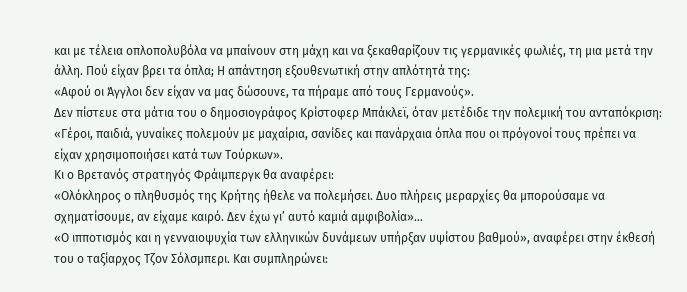και με τέλεια οπλοπολυβόλα να μπαίνουν στη μάχη και να ξεκαθαρίζουν τις γερμανικές φωλιές, τη μια μετά την άλλη. Πού είχαν βρει τα όπλα; Η απάντηση εξουθενωτική στην απλότητά της:
«Αφού οι Άγγλοι δεν είχαν να μας δώσουνε, τα πήραμε από τους Γερμανούς».
Δεν πίστευε στα μάτια του ο δημοσιογράφος Κρίστοφερ Μπάκλεϊ, όταν μετέδιδε την πολεμική του ανταπόκριση:
«Γέροι, παιδιά, γυναίκες πολεμούν με μαχαίρια, σανίδες και πανάρχαια όπλα που οι πρόγονοί τους πρέπει να είχαν χρησιμοποιήσει κατά των Τούρκων».
Κι ο Βρετανός στρατηγός Φράιμπεργκ θα αναφέρει:
«Ολόκληρος ο πληθυσμός της Κρήτης ήθελε να πολεμήσει. Δυο πλήρεις μεραρχίες θα μπορούσαμε να σχηματίσουμε, αν είχαμε καιρό. Δεν έχω γι’ αυτό καμιά αμφιβολία»...
«Ο ιπποτισμός και η γενναιοψυχία των ελληνικών δυνάμεων υπήρξαν υψίστου βαθμού», αναφέρει στην έκθεσή του ο ταξίαρχος Τζον Σόλσμπερι. Και συμπληρώνει: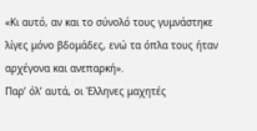«Κι αυτό, αν και το σύνολό τους γυμνάστηκε λίγες μόνο βδομάδες, ενώ τα όπλα τους ήταν αρχέγονα και ανεπαρκή».
Παρ’ όλ’ αυτά, οι Έλληνες μαχητές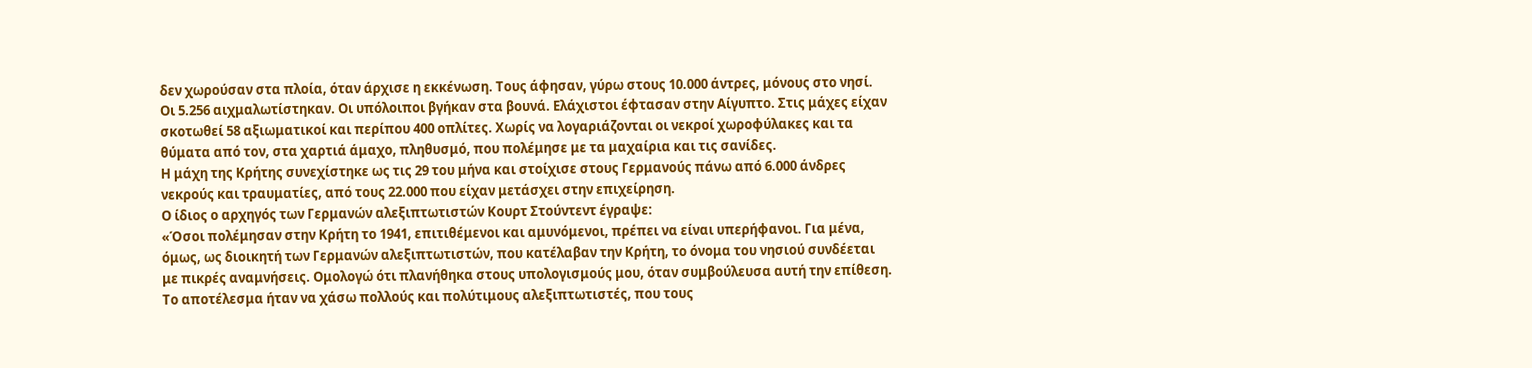δεν χωρούσαν στα πλοία, όταν άρχισε η εκκένωση. Τους άφησαν, γύρω στους 10.000 άντρες, μόνους στο νησί. Οι 5.256 αιχμαλωτίστηκαν. Οι υπόλοιποι βγήκαν στα βουνά. Ελάχιστοι έφτασαν στην Αίγυπτο. Στις μάχες είχαν σκοτωθεί 58 αξιωματικοί και περίπου 400 οπλίτες. Χωρίς να λογαριάζονται οι νεκροί χωροφύλακες και τα θύματα από τον, στα χαρτιά άμαχο, πληθυσμό, που πολέμησε με τα μαχαίρια και τις σανίδες.
Η μάχη της Κρήτης συνεχίστηκε ως τις 29 του μήνα και στοίχισε στους Γερμανούς πάνω από 6.000 άνδρες νεκρούς και τραυματίες, από τους 22.000 που είχαν μετάσχει στην επιχείρηση.
Ο ίδιος ο αρχηγός των Γερμανών αλεξιπτωτιστών Κουρτ Στούντεντ έγραψε:
«Όσοι πολέμησαν στην Κρήτη το 1941, επιτιθέμενοι και αμυνόμενοι, πρέπει να είναι υπερήφανοι. Για μένα, όμως, ως διοικητή των Γερμανών αλεξιπτωτιστών, που κατέλαβαν την Κρήτη, το όνομα του νησιού συνδέεται με πικρές αναμνήσεις. Ομολογώ ότι πλανήθηκα στους υπολογισμούς μου, όταν συμβούλευσα αυτή την επίθεση. Το αποτέλεσμα ήταν να χάσω πολλούς και πολύτιμους αλεξιπτωτιστές, που τους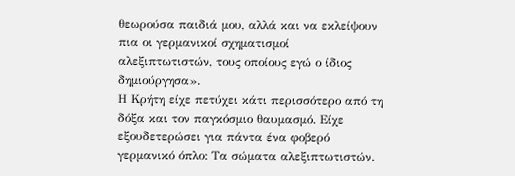θεωρούσα παιδιά μου, αλλά και να εκλείψουν πια οι γερμανικοί σχηματισμοί αλεξιπτωτιστών, τους οποίους εγώ ο ίδιος δημιούργησα».
Η Κρήτη είχε πετύχει κάτι περισσότερο από τη δόξα και τον παγκόσμιο θαυμασμό. Είχε εξουδετερώσει για πάντα ένα φοβερό γερμανικό όπλο: Τα σώματα αλεξιπτωτιστών.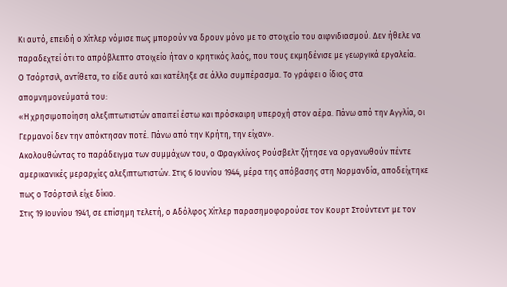Κι αυτό, επειδή ο Χίτλερ νόμισε πως μπορούν να δρουν μόνο με το στοιχείο του αιφνιδιασμού. Δεν ήθελε να παραδεχτεί ότι το απρόβλεπτο στοιχείο ήταν ο κρητικός λαός, που τους εκμηδένισε με γεωργικά εργαλεία.
Ο Τσόρτσιλ, αντίθετα, το είδε αυτό και κατέληξε σε άλλο συμπέρασμα. Το γράφει ο ίδιος στα απομνημονεύματά του:
«Η χρησιμοποίηση αλεξιπτωτιστών απαιτεί έστω και πρόσκαιρη υπεροχή στον αέρα. Πάνω από την Αγγλία, οι Γερμανοί δεν την απόκτησαν ποτέ. Πάνω από την Κρήτη, την είχαν».
Ακολουθώντας το παράδειγμα των συμμάχων του, ο Φραγκλίνος Ρούσβελτ ζήτησε να οργανωθούν πέντε αμερικανικές μεραρχίες αλεξιπτωτιστών. Στις 6 Ιουνίου 1944, μέρα της απόβασης στη Νορμανδία, αποδείχτηκε πως ο Τσόρτσιλ είχε δίκιο.
Στις 19 Ιουνίου 1941, σε επίσημη τελετή, ο Αδόλφος Χίτλερ παρασημοφορούσε τον Κουρτ Στούντεντ με τον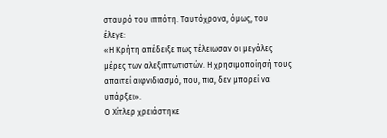σταυρό του ιππότη. Ταυτόχρονα, όμως, του έλεγε:
«Η Κρήτη απέδειξε πως τέλειωσαν οι μεγάλες μέρες των αλεξιπτωτιστών. Η χρησιμοποίησή τους απαιτεί αιφνιδιασμό, που, πια, δεν μπορεί να υπάρξει».
Ο Χίτλερ χρειάστηκε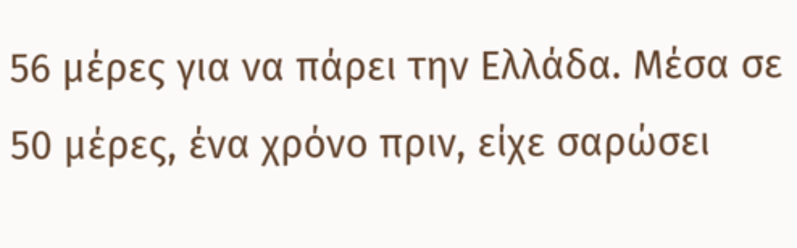56 μέρες για να πάρει την Ελλάδα. Μέσα σε 50 μέρες, ένα χρόνο πριν, είχε σαρώσει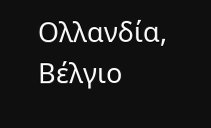Ολλανδία, Βέλγιο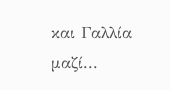και Γαλλία μαζί...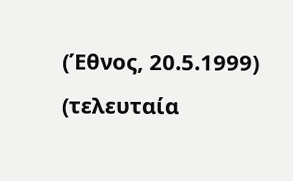(Έθνος, 20.5.1999) (τελευταία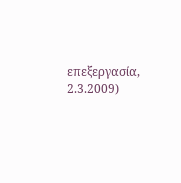επεξεργασία, 2.3.2009)